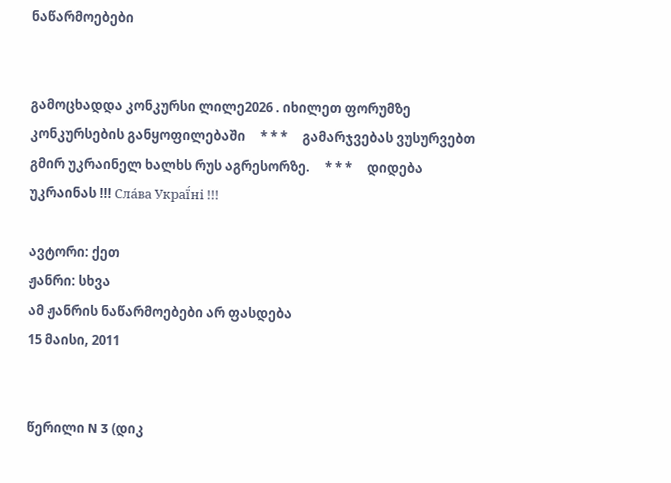ნაწარმოებები


გამოცხადდა კონკურსი ლილე2026 . იხილეთ ფორუმზე კონკურსების განყოფილებაში     * * *     გამარჯვებას ვუსურვებთ გმირ უკრაინელ ხალხს რუს აგრესორზე.     * * *     დიდება უკრაინას !!! Сла́ва Украї́ні !!!

ავტორი: ქეთ
ჟანრი: სხვა
ამ ჟანრის ნაწარმოებები არ ფასდება
15 მაისი, 2011


წერილი N 3 (დიკ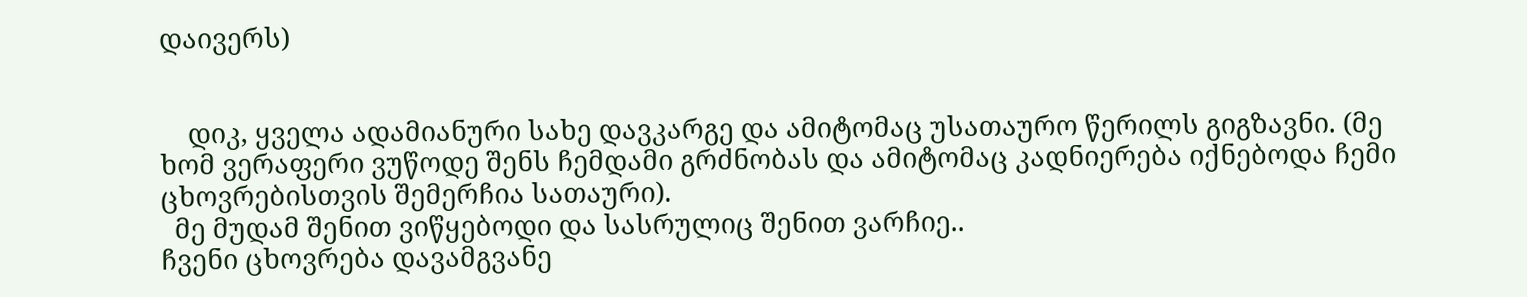დაივერს)


    დიკ, ყველა ადამიანური სახე დავკარგე და ამიტომაც უსათაურო წერილს გიგზავნი. (მე ხომ ვერაფერი ვუწოდე შენს ჩემდამი გრძნობას და ამიტომაც კადნიერება იქნებოდა ჩემი ცხოვრებისთვის შემერჩია სათაური).
  მე მუდამ შენით ვიწყებოდი და სასრულიც შენით ვარჩიე..
ჩვენი ცხოვრება დავამგვანე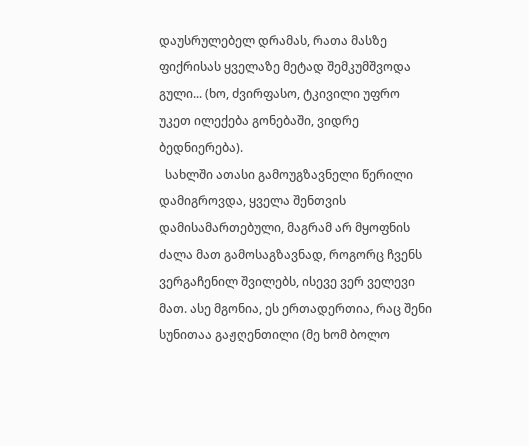დაუსრულებელ დრამას, რათა მასზე ფიქრისას ყველაზე მეტად შემკუმშვოდა გული... (ხო, ძვირფასო, ტკივილი უფრო უკეთ ილექება გონებაში, ვიდრე ბედნიერება).
  სახლში ათასი გამოუგზავნელი წერილი დამიგროვდა, ყველა შენთვის დამისამართებული, მაგრამ არ მყოფნის ძალა მათ გამოსაგზავნად, როგორც ჩვენს ვერგაჩენილ შვილებს, ისევე ვერ ველევი მათ. ასე მგონია, ეს ერთადერთია, რაც შენი სუნითაა გაჟღენთილი (მე ხომ ბოლო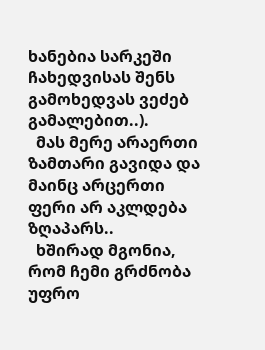ხანებია სარკეში ჩახედვისას შენს გამოხედვას ვეძებ გამალებით..).
  მას მერე არაერთი ზამთარი გავიდა და მაინც არცერთი ფერი არ აკლდება ზღაპარს..
  ხშირად მგონია, რომ ჩემი გრძნობა უფრო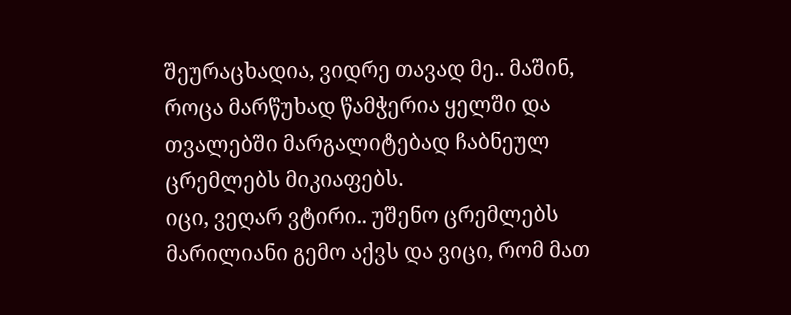შეურაცხადია, ვიდრე თავად მე.. მაშინ, როცა მარწუხად წამჭერია ყელში და თვალებში მარგალიტებად ჩაბნეულ ცრემლებს მიკიაფებს.
იცი, ვეღარ ვტირი.. უშენო ცრემლებს მარილიანი გემო აქვს და ვიცი, რომ მათ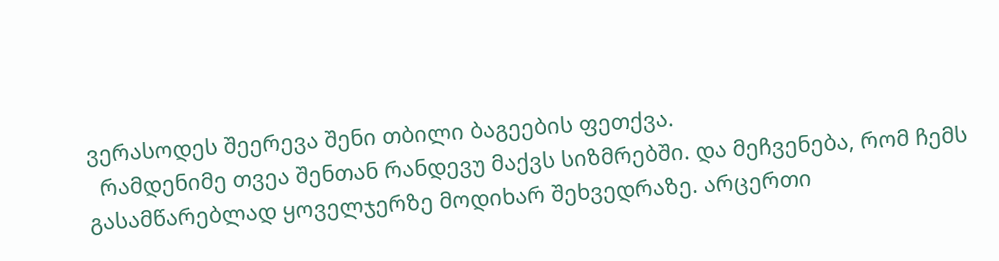ვერასოდეს შეერევა შენი თბილი ბაგეების ფეთქვა.
  რამდენიმე თვეა შენთან რანდევუ მაქვს სიზმრებში. და მეჩვენება, რომ ჩემს გასამწარებლად ყოველჯერზე მოდიხარ შეხვედრაზე. არცერთი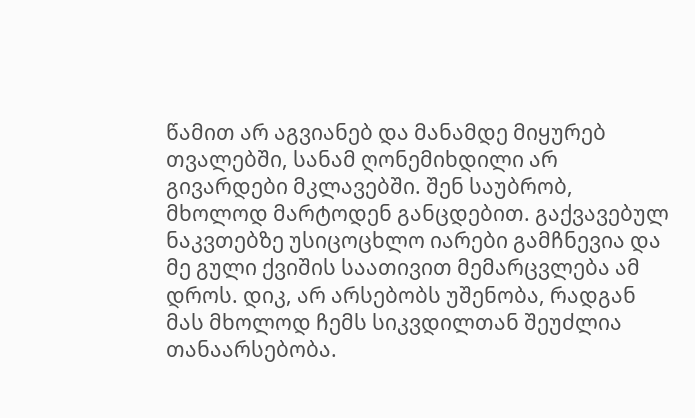წამით არ აგვიანებ და მანამდე მიყურებ თვალებში, სანამ ღონემიხდილი არ გივარდები მკლავებში. შენ საუბრობ, მხოლოდ მარტოდენ განცდებით. გაქვავებულ ნაკვთებზე უსიცოცხლო იარები გამჩნევია და მე გული ქვიშის საათივით მემარცვლება ამ დროს. დიკ, არ არსებობს უშენობა, რადგან მას მხოლოდ ჩემს სიკვდილთან შეუძლია თანაარსებობა.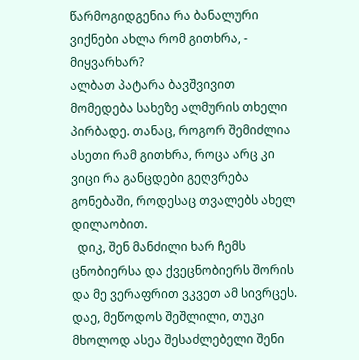წარმოგიდგენია რა ბანალური ვიქნები ახლა რომ გითხრა, - მიყვარხარ?
ალბათ პატარა ბავშვივით მომედება სახეზე ალმურის თხელი პირბადე. თანაც, როგორ შემიძლია ასეთი რამ გითხრა, როცა არც კი ვიცი რა განცდები გეღვრება გონებაში, როდესაც თვალებს ახელ დილაობით.
  დიკ, შენ მანძილი ხარ ჩემს ცნობიერსა და ქვეცნობიერს შორის და მე ვერაფრით ვკვეთ ამ სივრცეს. დაე, მეწოდოს შეშლილი, თუკი მხოლოდ ასეა შესაძლებელი შენი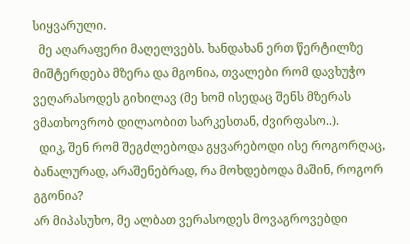სიყვარული.
  მე აღარაფერი მაღელვებს. ხანდახან ერთ წერტილზე მიშტერდება მზერა და მგონია, თვალები რომ დავხუჭო ვეღარასოდეს გიხილავ (მე ხომ ისედაც შენს მზერას ვმათხოვრობ დილაობით სარკესთან, ძვირფასო..).
  დიკ, შენ რომ შეგძლებოდა გყვარებოდი ისე როგორღაც, ბანალურად, არაშენებრად, რა მოხდებოდა მაშინ, როგორ გგონია?
არ მიპასუხო, მე ალბათ ვერასოდეს მოვაგროვებდი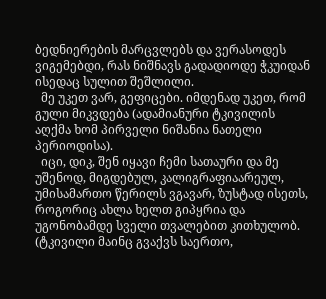ბედნიერების მარცვლებს და ვერასოდეს ვიგემებდი, რას ნიშნავს გადადიოდე ჭკუიდან ისედაც სულით შეშლილი.
  მე უკეთ ვარ, გეფიცები. იმდენად უკეთ, რომ გული მიკვდება (ადამიანური ტკივილის აღქმა ხომ პირველი ნიშანია ნათელი პერიოდისა).
  იცი, დიკ, შენ იყავი ჩემი სათაური და მე უშენოდ, მიგდებულ, კალიგრაფიაარეულ, უმისამართო წერილს ვგავარ, ზუსტად ისეთს, როგორიც ახლა ხელთ გიპყრია და უგონობამდე სველი თვალებით კითხულობ.
(ტკივილი მაინც გვაქვს საერთო,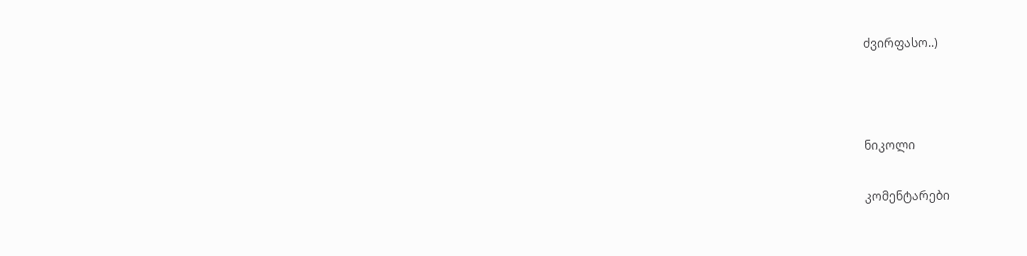ძვირფასო..)



ნიკოლი

კომენტარები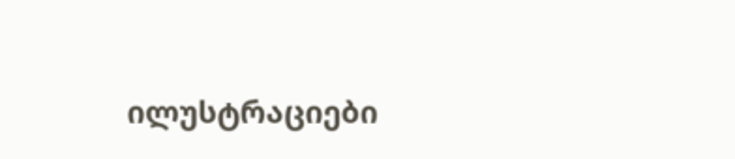ილუსტრაციები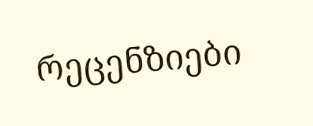რეცენზიები